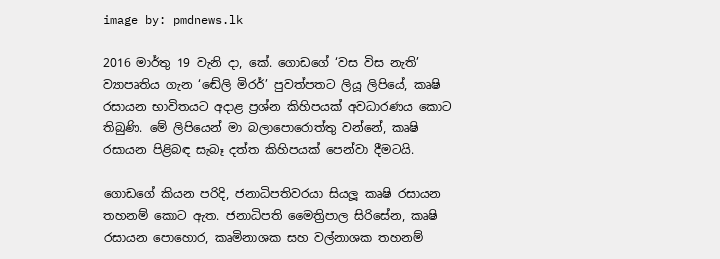image by: pmdnews.lk

2016 මාර්තු 19 වැනි දා, කේ. ගොඩගේ ‘වස විස නැති’ ව්‍යාපෘතිය ගැන ‘ඬේලි මිරර්’ පුවත්පතට ලියූ ලිපියේ, කෘෂි රසායන භාවිතයට අදාළ ප්‍රශ්න කිහිපයක් අවධාරණය කොට තිබුණි. මේ ලිපියෙන් මා බලාපොරොත්තු වන්නේ, කෘෂි රසායන පිළිබඳ සැබෑ දත්ත කිහිපයක් පෙන්වා දීමටයි.

ගොඩගේ කියන පරිදි, ජනාධිපතිවරයා සියලූ කෘෂි රසායන තහනම් කොට ඇත. ජනාධිපති මෛත්‍රිපාල සිරිසේන, කෘෂි රසායන පොහොර, කෘමිනාශක සහ වල්නාශක තහනම්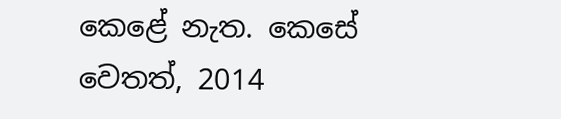කෙළේ නැත. කෙසේ වෙතත්, 2014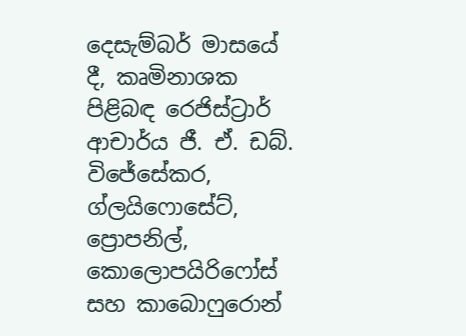දෙසැම්බර් මාසයේ දී, කෘමිනාශක පිළිබඳ රෙජිස්ට්‍රාර් ආචාර්ය ජී. ඒ. ඩබ්. විජේසේකර, ග්ලයිෆොසේට්, ප්‍රොපනිල්, කොලොපයිරිෆෝස් සහ කාබොෆුරොන්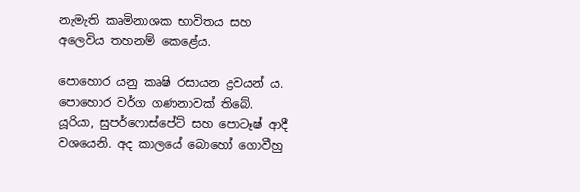නැමැති කෘමිනාශක භාවිතය සහ අලෙවිය තහනම් කෙළේය.

පොහොර යනු කෘෂි රසායන ද්‍රවයන් ය. පොහොර වර්ග ගණනාවක් තිබේ. යූරියා, සුපර්ෆොස්පේට් සහ පොටෑෂ් ආදී වශයෙනි. අද කාලයේ බොහෝ ගොවීහු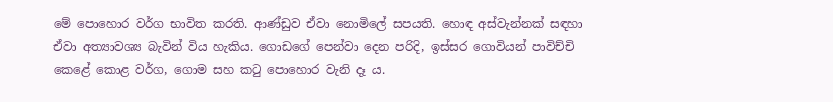මේ පොහොර වර්ග භාවිත කරති. ආණ්ඩුව ඒවා නොමිලේ සපයති. හොඳ අස්වැන්නක් සඳහා ඒවා අත්‍යාවශ්‍ය බැවින් විය හැකිය. ගොඩගේ පෙන්වා දෙන පරිදි, ඉස්සර ගොවියන් පාවිච්චි කෙළේ කොළ වර්ග, ගොම සහ කටු පොහොර වැනි දෑ ය.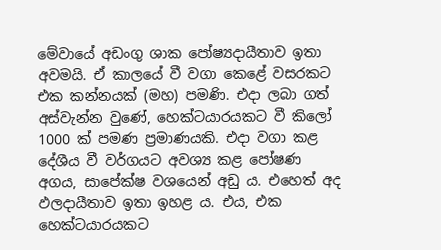මේවායේ අඩංගු ශාක පෝෂ්‍යදායීතාව ඉතා අවමයි. ඒ කාලයේ වී වගා කෙළේ වසරකට එක කන්නයක් (මහ) පමණි. එදා ලබා ගත් අස්වැන්න වුණේ, හෙක්ටයාරයකට වී කිලෝ 1000 ක් පමණ ප්‍රමාණයකි. එදා වගා කළ දේශීය වී වර්ගයට අවශ්‍ය කළ පෝෂණ අගය, සාපේක්ෂ වශයෙන් අඩු ය. එහෙත් අද ඵලදායීතාව ඉතා ඉහළ ය. එය, එක හෙක්ටයාරයකට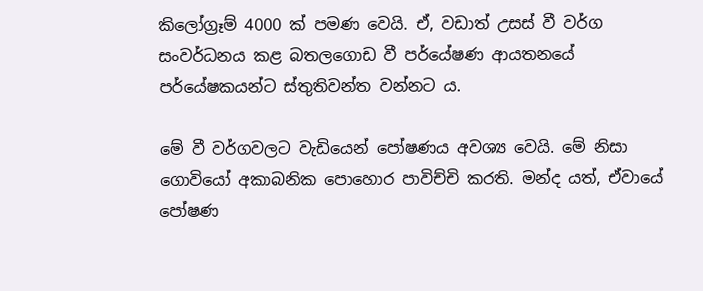කිලෝග්‍රෑම් 4000 ක් පමණ වෙයි. ඒ, වඩාත් උසස් වී වර්ග සංවර්ධනය කළ බතලගොඩ වී පර්යේෂණ ආයතනයේ පර්යේෂකයන්ට ස්තුතිවන්ත වන්නට ය.

මේ වී වර්ගවලට වැඩියෙන් පෝෂණය අවශ්‍ය වෙයි. මේ නිසා ගොවියෝ අකාබනික පොහොර පාවිච්චි කරති. මන්ද යත්, ඒවායේ පෝෂණ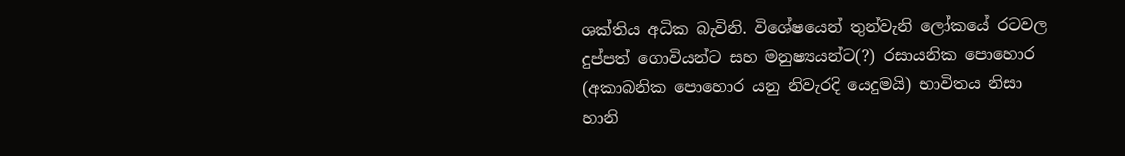ශක්තිය අධික බැවිනි. විශේෂයෙන් තුන්වැනි ලෝකයේ රටවල දුප්පත් ගොවියන්ට සහ මනුෂ්‍යයන්ට(?) රසායනික පොහොර (අකාබනික පොහොර යනු නිවැරදි යෙදුමයි) භාවිතය නිසා හානි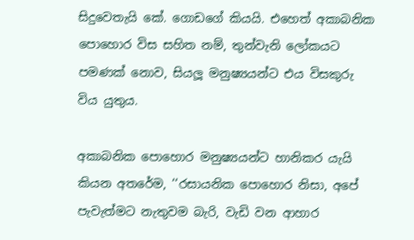සිදුවෙතැයි කේ. ගොඩගේ කියයි. එහෙත් අකාබනික පොහොර විස සහිත නම්, තුන්වැනි ලෝකයට පමණක් නොව, සියලූ මනුෂ්‍යයන්ට එය විසකුරු විය යුතුය.

අකාබනික පොහොර මනුෂ්‍යයන්ට හානිකර යැයි කියන අතරේම, ‘‘රසායනික පොහොර නිසා, අපේ පැවැත්මට නැතුවම බැරි, වැඩි වන ආහාර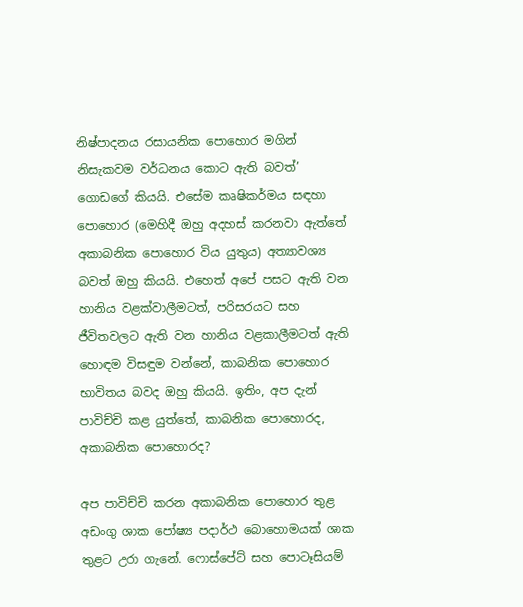නිෂ්පාදනය රසායනික පොහොර මගින් නිසැකවම වර්ධනය කොට ඇති බවත්’ ගොඩගේ කියයි. එසේම කෘෂිකර්මය සඳහා පොහොර (මෙහිදී ඔහු අදහස් කරනවා ඇත්තේ අකාබනික පොහොර විය යුතුය) අත්‍යාවශ්‍ය බවත් ඔහු කියයි. එහෙත් අපේ පසට ඇති වන හානිය වළක්වාලීමටත්, පරිසරයට සහ ජීවිතවලට ඇති වන හානිය වළකාලීමටත් ඇති හොඳම විසඳුම වන්නේ, කාබනික පොහොර භාවිතය බවද ඔහු කියයි. ඉතිං, අප දැන් පාවිච්චි කළ යුත්තේ, කාබනික පොහොරද, අකාබනික පොහොරද?

අප පාවිච්චි කරන අකාබනික පොහොර තුළ අඩංගු ශාක පෝෂ්‍ය පදාර්ථ බොහොමයක් ශාක තුළට උරා ගැනේ. ෆොස්පේට් සහ පොටෑසියම්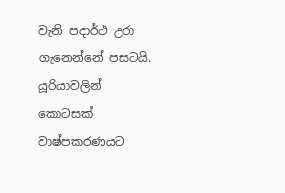වැනි පදාර්ථ උරා ගැනෙන්නේ පසටයි. යූරියාවලින් කොටසක් වාෂ්පකරණයට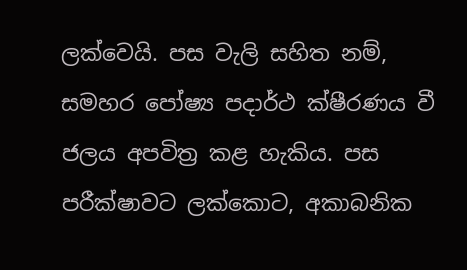ලක්වෙයි. පස වැලි සහිත නම්, සමහර පෝෂ්‍ය පදාර්ථ ක්ෂීරණය වී ජලය අපවිත්‍ර කළ හැකිය. පස පරීක්ෂාවට ලක්කොට, අකාබනික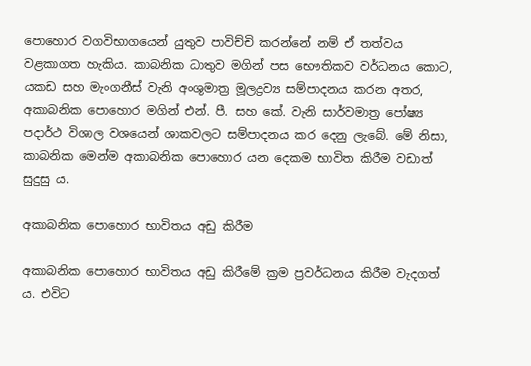පොහොර වගවිභාගයෙන් යුතුව පාවිච්චි කරන්නේ නම් ඒ තත්වය වළකාගත හැකිය. කාබනික ධාතුව මගින් පස භෞතිකව වර්ධනය කොට, යකඩ සහ මැංගනීස් වැනි අංශුමාත්‍ර මූලද්‍රව්‍ය සම්පාදනය කරන අතර, අකාබනික පොහොර මගින් එන්. පී. සහ කේ. වැනි සාර්වමාත්‍ර පෝෂ්‍ය පදාර්ථ විශාල වශයෙන් ශාකවලට සම්පාදනය කර දෙනු ලැබේ. මේ නිසා, කාබනික මෙන්ම අකාබනික පොහොර යන දෙකම භාවිත කිරීම වඩාත් සුදුසු ය.

අකාබනික පොහොර භාවිතය අඩු කිරීම

අකාබනික පොහොර භාවිතය අඩු කිරීමේ ක්‍රම ප්‍රවර්ධනය කිරීම වැදගත් ය. එවිට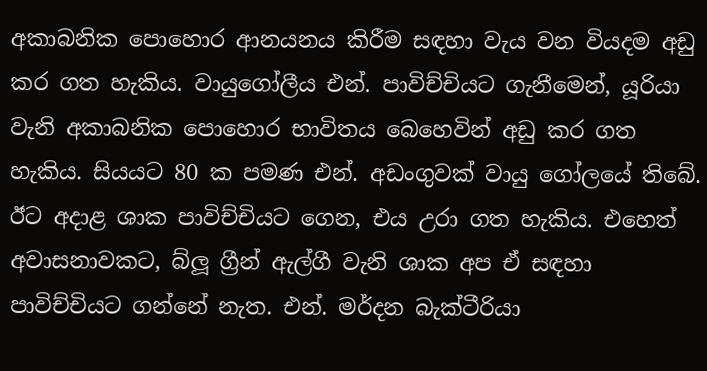අකාබනික පොහොර ආනයනය කිරීම සඳහා වැය වන වියදම අඩු කර ගත හැකිය. වායුගෝලීය එන්. පාවිච්චියට ගැනීමෙන්, යූරියා වැනි අකාබනික පොහොර භාවිතය බෙහෙවින් අඩු කර ගත හැකිය. සියයට 80 ක පමණ එන්. අඩංගුවක් වායු ගෝලයේ තිබේ. ඊට අදාළ ශාක පාවිච්චියට ගෙන, එය උරා ගත හැකිය. එහෙත් අවාසනාවකට, බ්ලූ ග්‍රීන් ඇල්ගී වැනි ශාක අප ඒ සඳහා පාවිච්චියට ගන්නේ නැත. එන්. මර්දන බැක්ටීරියා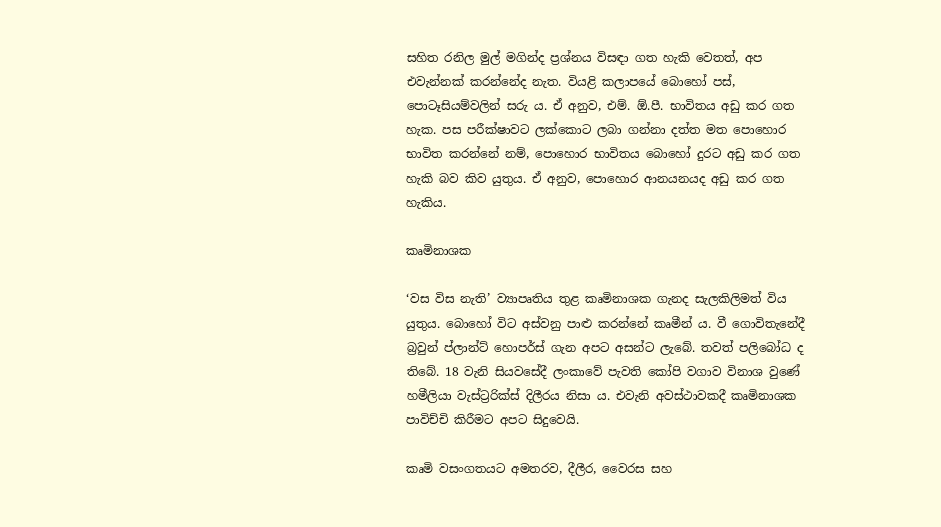සහිත රනිල මුල් මගින්ද ප්‍රශ්නය විසඳා ගත හැකි වෙතත්, අප එවැන්නක් කරන්නේද නැත. වියළි කලාපයේ බොහෝ පස්, පොටෑසියම්වලින් සරු ය. ඒ අනුව, එම්. ඕ.පී. භාවිතය අඩු කර ගත හැක. පස පරීක්ෂාවට ලක්කොට ලබා ගන්නා දත්ත මත පොහොර භාවිත කරන්නේ නම්, පොහොර භාවිතය බොහෝ දුරට අඩු කර ගත හැකි බව කිව යුතුය. ඒ අනුව, පොහොර ආනයනයද අඩු කර ගත හැකිය.

කෘමිනාශක

‘වස විස නැති’ ව්‍යාපෘතිය තුළ කෘමිනාශක ගැනද සැලකිලිමත් විය යුතුය. බොහෝ විට අස්වනු පාළු කරන්නේ කෘමීන් ය. වී ගොවිතැනේදී බ්‍රවුන් ප්ලාන්ට් හොපර්ස් ගැන අපට අසන්ට ලැබේ. තවත් පලිබෝධ ද තිබේ. 18 වැනි සියවසේදී ලංකාවේ පැවති කෝපි වගාව විනාශ වුණේ හමීලියා වැස්ට්‍රරික්ස් දිලීරය නිසා ය. එවැනි අවස්ථාවකදී කෘමිනාශක පාවිච්චි කිරීමට අපට සිදුවෙයි.

කෘමි වසංගතයට අමතරව, දීලීර, වෛරස සහ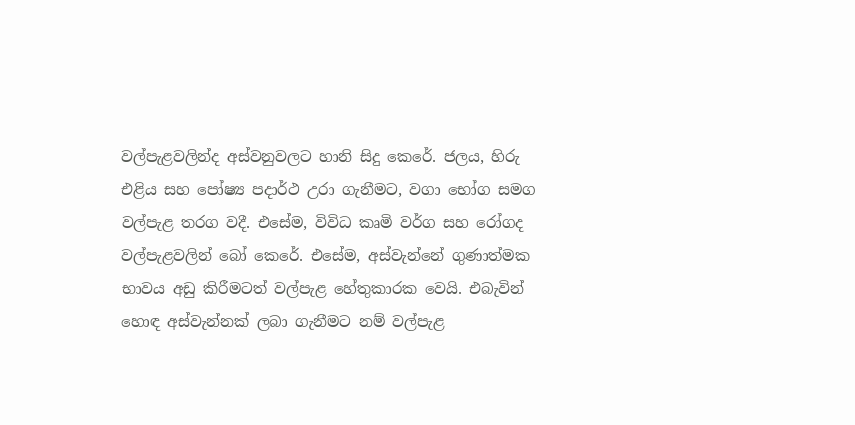වල්පැළවලින්ද අස්වනුවලට හානි සිදු කෙරේ. ජලය, හිරු එළිය සහ පෝෂ්‍ය පදාර්ථ උරා ගැනීමට, වගා භෝග සමග වල්පැළ තරග වදී. එසේම, විවිධ කෘමි වර්ග සහ රෝගද වල්පැළවලින් බෝ කෙරේ. එසේම, අස්වැන්නේ ගුණාත්මක භාවය අඩු කිරීමටත් වල්පැළ හේතුකාරක වෙයි. එබැවින් හොඳ අස්වැන්නක් ලබා ගැනීමට නම් වල්පැළ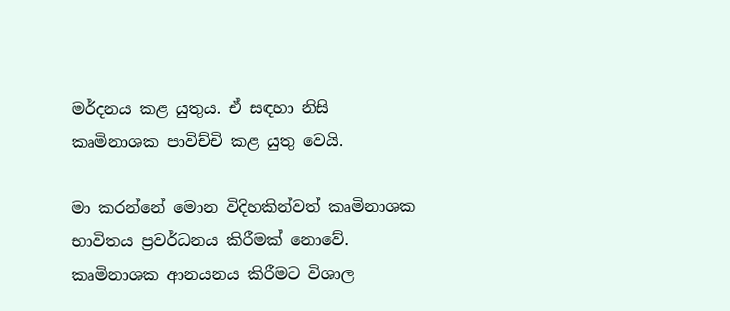මර්දනය කළ යුතුය. ඒ සඳහා නිසි කෘමිනාශක පාවිච්චි කළ යුතු වෙයි.

මා කරන්නේ මොන විදිහකින්වත් කෘමිනාශක භාවිතය ප්‍රවර්ධනය කිරීමක් නොවේ. කෘමිනාශක ආනයනය කිරීමට විශාල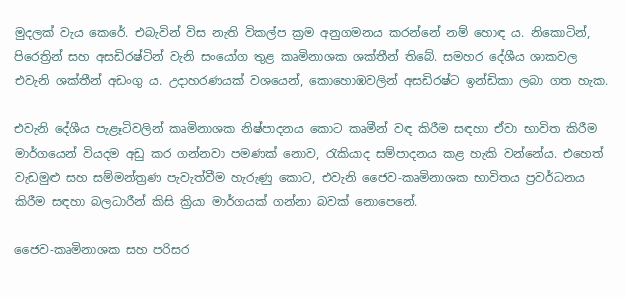මුදලක් වැය කෙරේ. එබැවින් විස නැති විකල්ප ක්‍රම අනුගමනය කරන්නේ නම් හොඳ ය. නිකොටින්, පිරෙත්‍රින් සහ අසඩිරෂ්ටින් වැනි සංයෝග තුළ කෘමිනාශක ශක්තීන් තිබේ. සමහර දේශීය ශාකවල එවැනි ශක්තීන් අඩංගු ය. උදාහරණයක් වශයෙන්, කොහොඹවලින් අසඩිරෂ්ට ඉන්ඩිකා ලබා ගත හැක.

එවැනි දේශීය පැළෑටිවලින් කෘමිනාශක නිෂ්පාදනය කොට කෘමීන් වඳ කිරීම සඳහා ඒවා භාවිත කිරීම මාර්ගයෙන් වියදම අඩු කර ගන්නවා පමණක් නොව, රැකියාද සම්පාදනය කළ හැකි වන්නේය. එහෙත් වැඩමුළු සහ සම්මන්ත්‍රණ පැවැත්වීම හැරුණු කොට, එවැනි ජෛව-කෘමිනාශක භාවිතය ප්‍රවර්ධනය කිරීම සඳහා බලධාරීන් කිසි ක්‍රියා මාර්ගයක් ගන්නා බවක් නොපෙනේ.

ජෛව-කෘමිනාශක සහ පරිසර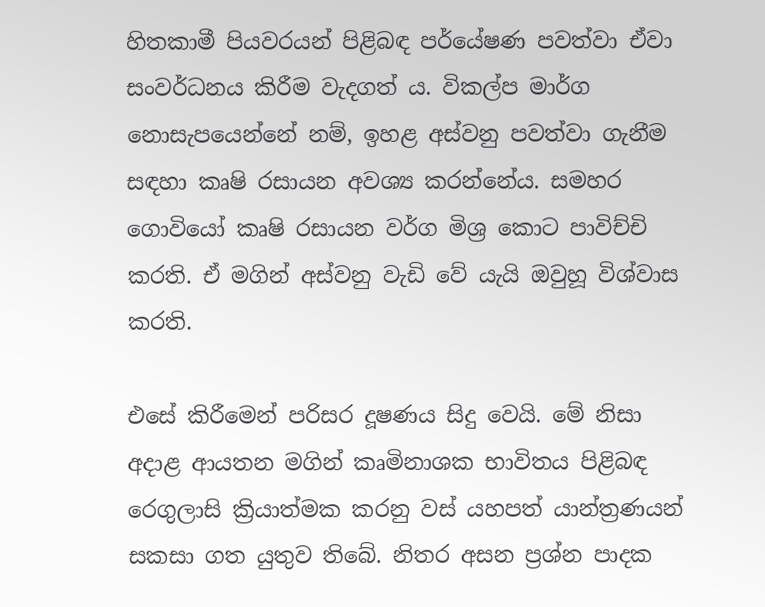හිතකාමී පියවරයන් පිළිබඳ පර්යේෂණ පවත්වා ඒවා සංවර්ධනය කිරීම වැදගත් ය. විකල්ප මාර්ග නොසැපයෙන්නේ නම්, ඉහළ අස්වනු පවත්වා ගැනීම සඳහා කෘෂි රසායන අවශ්‍ය කරන්නේය. සමහර ගොවියෝ කෘෂි රසායන වර්ග මිශ්‍ර කොට පාවිච්චි කරති. ඒ මගින් අස්වනු වැඩි වේ යැයි ඔවුහූ විශ්වාස කරති.

එසේ කිරීමෙන් පරිසර දූෂණය සිදු වෙයි. මේ නිසා අදාළ ආයතන මගින් කෘමිනාශක භාවිතය පිළිබඳ රෙගුලාසි ක්‍රියාත්මක කරනු වස් යහපත් යාන්ත්‍රණයන් සකසා ගත යුතුව තිබේ. නිතර අසන ප්‍රශ්න පාදක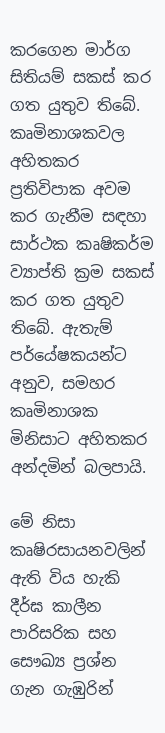කරගෙන මාර්ග සිතියම් සකස් කර ගත යුතුව තිබේ. කෘමිනාශකවල අහිතකර ප්‍රතිවිපාක අවම කර ගැනීම සඳහා සාර්ථක කෘෂිකර්ම ව්‍යාප්ති ක්‍රම සකස් කර ගත යුතුව තිබේ. ඇතැම් පර්යේෂකයන්ට අනුව, සමහර කෘමිනාශක මිනිසාට අහිතකර අන්දමින් බලපායි.

මේ නිසා කෘෂිරසායනවලින් ඇති විය හැකි දීර්ඝ කාලීන පාරිසරික සහ සෞඛ්‍ය ප්‍රශ්න ගැන ගැඹුරින්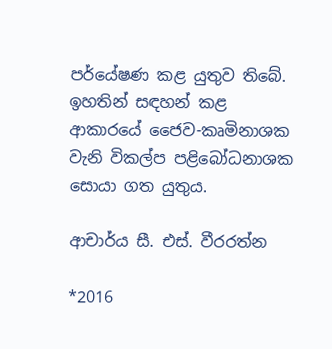පර්යේෂණ කළ යුතුව තිබේ. ඉහතින් සඳහන් කළ ආකාරයේ ජෛව-කෘමිනාශක වැනි විකල්ප පළිබෝධනාශක සොයා ගත යුතුය.

ආචාර්ය සී. එස්. වීරරත්න

*2016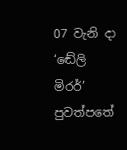07 වැනි දා ‘ඬේලි මිරර්’ පුවත්පතේ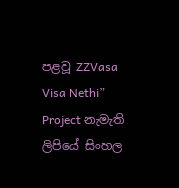පළවූ ZZVasa Visa Nethi” Project නැමැති ලිපියේ සිංහල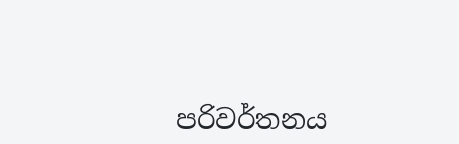පරිවර්තනය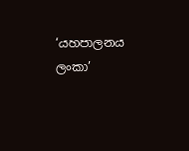‘යහපාලනය ලංකා’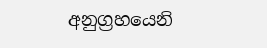අනුග්‍රහයෙනි